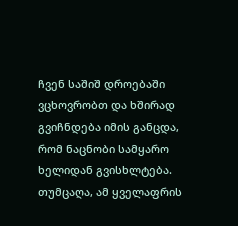ჩვენ საშიშ დროებაში ვცხოვრობთ და ხშირად გვიჩნდება იმის განცდა, რომ ნაცნობი სამყარო ხელიდან გვისხლტება. თუმცაღა, ამ ყველაფრის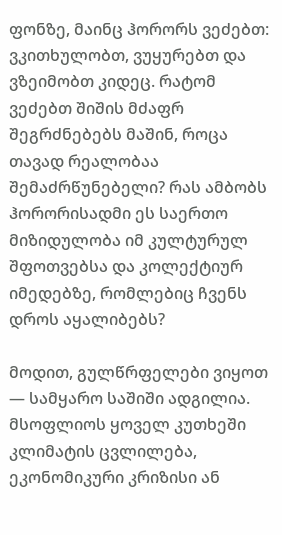ფონზე, მაინც ჰორორს ვეძებთ: ვკითხულობთ, ვუყურებთ და ვზეიმობთ კიდეც. რატომ ვეძებთ შიშის მძაფრ შეგრძნებებს მაშინ, როცა თავად რეალობაა შემაძრწუნებელი? რას ამბობს ჰორორისადმი ეს საერთო მიზიდულობა იმ კულტურულ შფოთვებსა და კოლექტიურ იმედებზე, რომლებიც ჩვენს დროს აყალიბებს?

მოდით, გულწრფელები ვიყოთ — სამყარო საშიში ადგილია. მსოფლიოს ყოველ კუთხეში კლიმატის ცვლილება, ეკონომიკური კრიზისი ან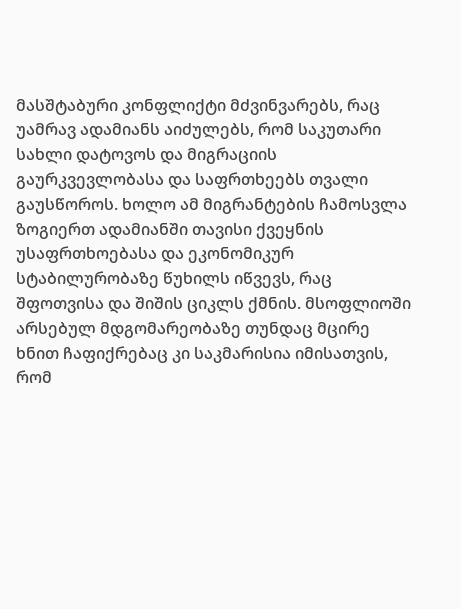მასშტაბური კონფლიქტი მძვინვარებს, რაც უამრავ ადამიანს აიძულებს, რომ საკუთარი სახლი დატოვოს და მიგრაციის გაურკვევლობასა და საფრთხეებს თვალი გაუსწოროს. ხოლო ამ მიგრანტების ჩამოსვლა ზოგიერთ ადამიანში თავისი ქვეყნის უსაფრთხოებასა და ეკონომიკურ სტაბილურობაზე წუხილს იწვევს, რაც შფოთვისა და შიშის ციკლს ქმნის. მსოფლიოში არსებულ მდგომარეობაზე თუნდაც მცირე ხნით ჩაფიქრებაც კი საკმარისია იმისათვის, რომ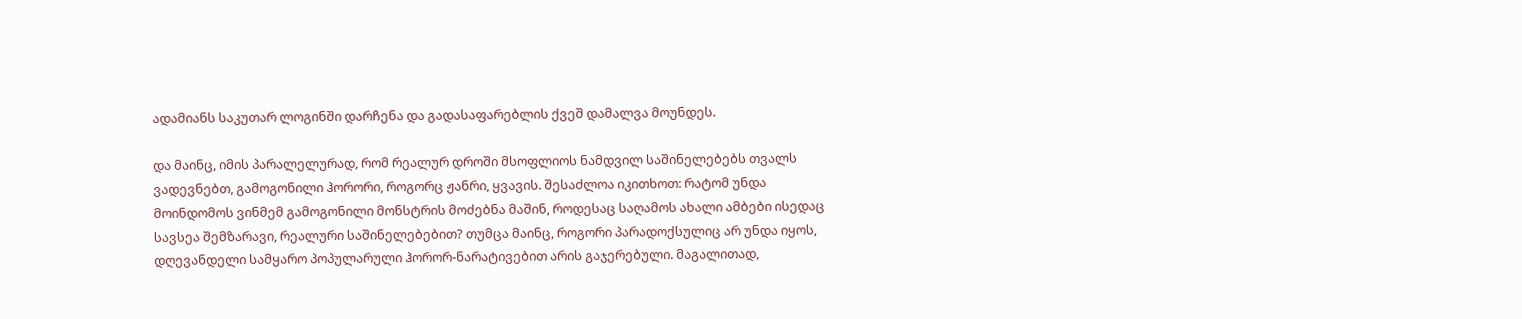ადამიანს საკუთარ ლოგინში დარჩენა და გადასაფარებლის ქვეშ დამალვა მოუნდეს.

და მაინც, იმის პარალელურად, რომ რეალურ დროში მსოფლიოს ნამდვილ საშინელებებს თვალს ვადევნებთ, გამოგონილი ჰორორი, როგორც ჟანრი, ყვავის. შესაძლოა იკითხოთ: რატომ უნდა მოინდომოს ვინმემ გამოგონილი მონსტრის მოძებნა მაშინ, როდესაც საღამოს ახალი ამბები ისედაც სავსეა შემზარავი, რეალური საშინელებებით? თუმცა მაინც, როგორი პარადოქსულიც არ უნდა იყოს, დღევანდელი სამყარო პოპულარული ჰორორ-ნარატივებით არის გაჯერებული. მაგალითად,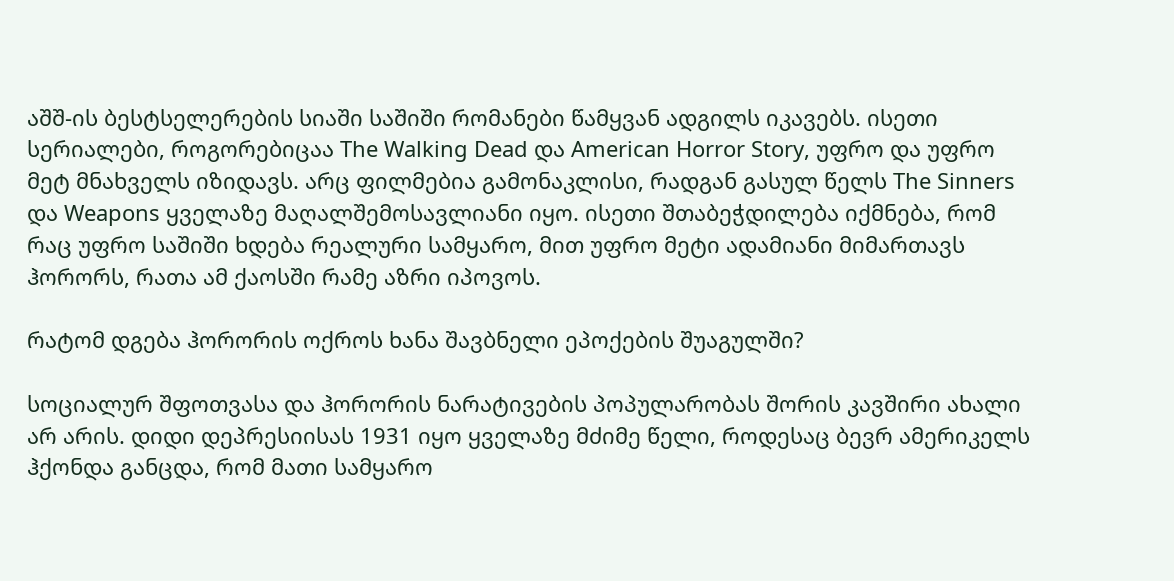აშშ-ის ბესტსელერების სიაში საშიში რომანები წამყვან ადგილს იკავებს. ისეთი სერიალები, როგორებიცაა The Walking Dead და American Horror Story, უფრო და უფრო მეტ მნახველს იზიდავს. არც ფილმებია გამონაკლისი, რადგან გასულ წელს The Sinners და Weapons ყველაზე მაღალშემოსავლიანი იყო. ისეთი შთაბეჭდილება იქმნება, რომ რაც უფრო საშიში ხდება რეალური სამყარო, მით უფრო მეტი ადამიანი მიმართავს ჰორორს, რათა ამ ქაოსში რამე აზრი იპოვოს.

რატომ დგება ჰორორის ოქროს ხანა შავბნელი ეპოქების შუაგულში?

სოციალურ შფოთვასა და ჰორორის ნარატივების პოპულარობას შორის კავშირი ახალი არ არის. დიდი დეპრესიისას 1931 იყო ყველაზე მძიმე წელი, როდესაც ბევრ ამერიკელს ჰქონდა განცდა, რომ მათი სამყარო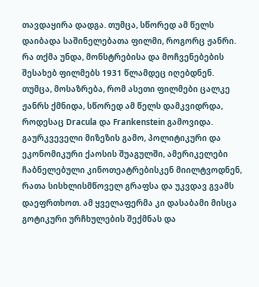თავდაყირა დადგა. თუმცა, სწორედ ამ წელს დაიბადა საშინელებათა ფილმი, როგორც ჟანრი. რა თქმა უნდა, მონსტრებისა და მოჩვენებების შესახებ ფილმებს 1931 წლამდეც იღებდნენ. თუმცა, მოსაზრება, რომ ასეთი ფილმები ცალკე ჟანრს ქმნიდა, სწორედ ამ წელს დამკვიდრდა, როდესაც Dracula და Frankenstein გამოვიდა. გაურკვეველი მიზეზის გამო, პოლიტიკური და ეკონომიკური ქაოსის შუაგულში, ამერიკელები ჩაბნელებული კინოთეატრებისკენ მიილტვოდნენ, რათა სისხლისმწოველ გრაფსა და უკვდავ გვამს დაეფრთხოთ. ამ ყველაფერმა კი დასაბამი მისცა გოტიკური ურჩხულების შექმნას და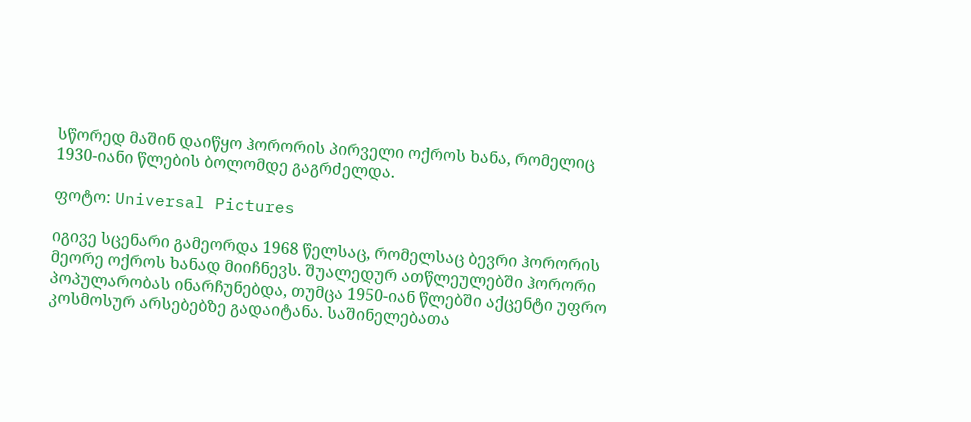სწორედ მაშინ დაიწყო ჰორორის პირველი ოქროს ხანა, რომელიც 1930-იანი წლების ბოლომდე გაგრძელდა.

ფოტო: Universal Pictures

იგივე სცენარი გამეორდა 1968 წელსაც, რომელსაც ბევრი ჰორორის მეორე ოქროს ხანად მიიჩნევს. შუალედურ ათწლეულებში ჰორორი პოპულარობას ინარჩუნებდა, თუმცა 1950-იან წლებში აქცენტი უფრო კოსმოსურ არსებებზე გადაიტანა. საშინელებათა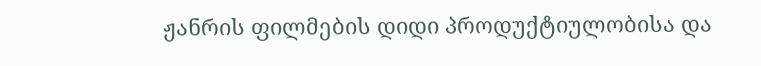ჟანრის ფილმების დიდი პროდუქტიულობისა და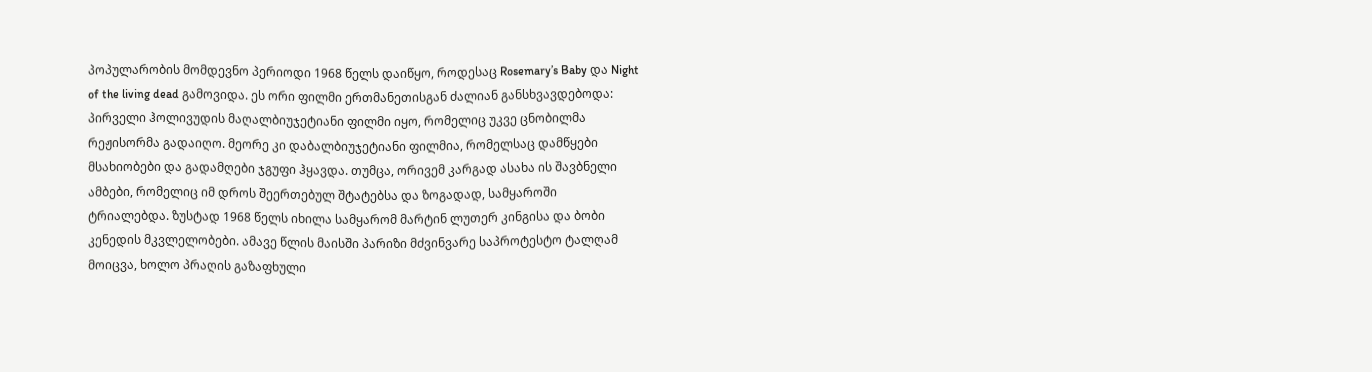პოპულარობის მომდევნო პერიოდი 1968 წელს დაიწყო, როდესაც Rosemary’s Baby და Night of the living dead გამოვიდა. ეს ორი ფილმი ერთმანეთისგან ძალიან განსხვავდებოდა: პირველი ჰოლივუდის მაღალბიუჯეტიანი ფილმი იყო, რომელიც უკვე ცნობილმა რეჟისორმა გადაიღო. მეორე კი დაბალბიუჯეტიანი ფილმია, რომელსაც დამწყები მსახიობები და გადამღები ჯგუფი ჰყავდა. თუმცა, ორივემ კარგად ასახა ის შავბნელი ამბები, რომელიც იმ დროს შეერთებულ შტატებსა და ზოგადად, სამყაროში ტრიალებდა. ზუსტად 1968 წელს იხილა სამყარომ მარტინ ლუთერ კინგისა და ბობი კენედის მკვლელობები. ამავე წლის მაისში პარიზი მძვინვარე საპროტესტო ტალღამ მოიცვა, ხოლო პრაღის გაზაფხული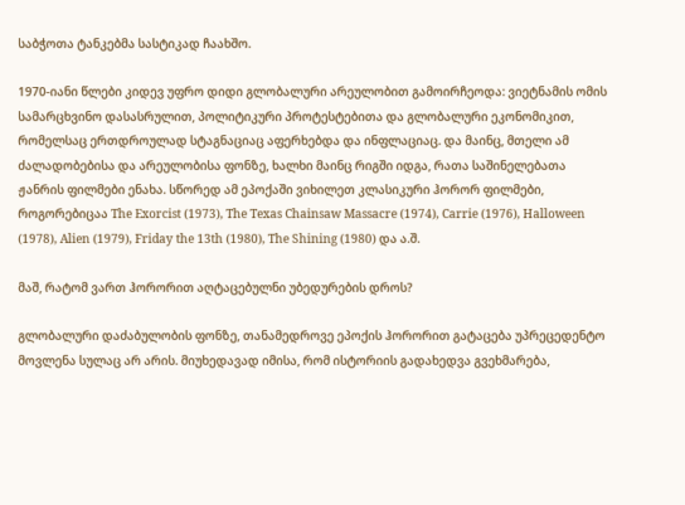საბჭოთა ტანკებმა სასტიკად ჩაახშო.

1970-იანი წლები კიდევ უფრო დიდი გლობალური არეულობით გამოირჩეოდა: ვიეტნამის ომის სამარცხვინო დასასრულით, პოლიტიკური პროტესტებითა და გლობალური ეკონომიკით, რომელსაც ერთდროულად სტაგნაციაც აფერხებდა და ინფლაციაც. და მაინც, მთელი ამ ძალადობებისა და არეულობისა ფონზე, ხალხი მაინც რიგში იდგა, რათა საშინელებათა ჟანრის ფილმები ენახა. სწორედ ამ ეპოქაში ვიხილეთ კლასიკური ჰორორ ფილმები, როგორებიცაა The Exorcist (1973), The Texas Chainsaw Massacre (1974), Carrie (1976), Halloween (1978), Alien (1979), Friday the 13th (1980), The Shining (1980) და ა.შ.

მაშ, რატომ ვართ ჰორორით აღტაცებულნი უბედურების დროს?

გლობალური დაძაბულობის ფონზე, თანამედროვე ეპოქის ჰორორით გატაცება უპრეცედენტო მოვლენა სულაც არ არის. მიუხედავად იმისა, რომ ისტორიის გადახედვა გვეხმარება,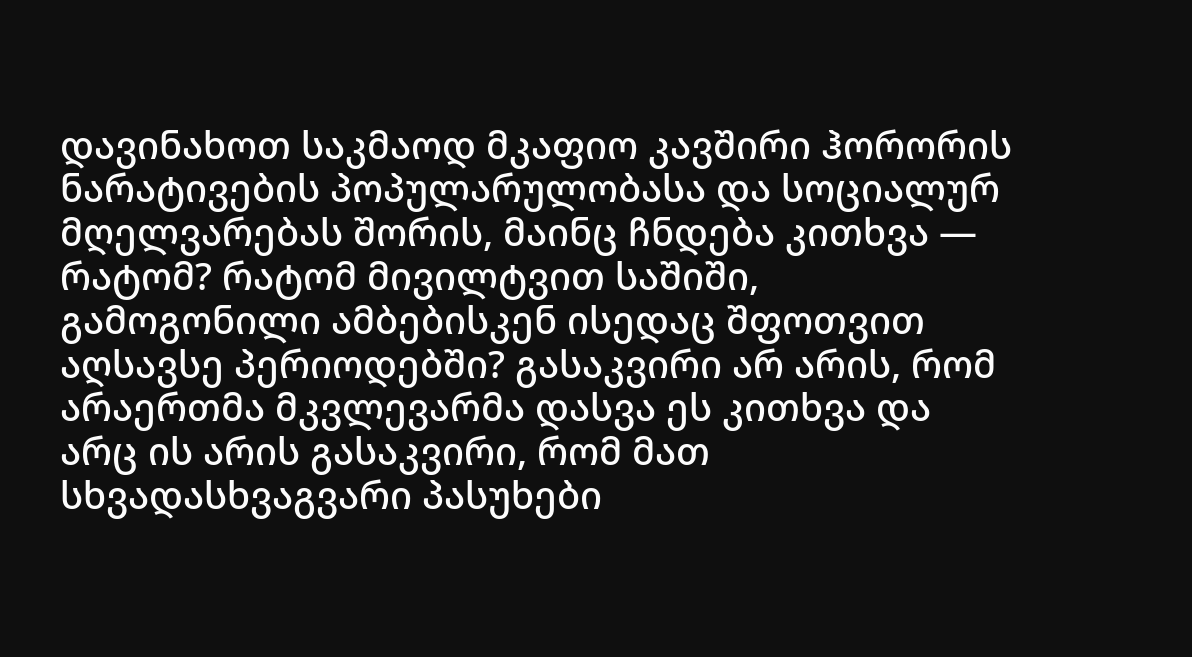დავინახოთ საკმაოდ მკაფიო კავშირი ჰორორის ნარატივების პოპულარულობასა და სოციალურ მღელვარებას შორის, მაინც ჩნდება კითხვა — რატომ? რატომ მივილტვით საშიში, გამოგონილი ამბებისკენ ისედაც შფოთვით აღსავსე პერიოდებში? გასაკვირი არ არის, რომ არაერთმა მკვლევარმა დასვა ეს კითხვა და არც ის არის გასაკვირი, რომ მათ სხვადასხვაგვარი პასუხები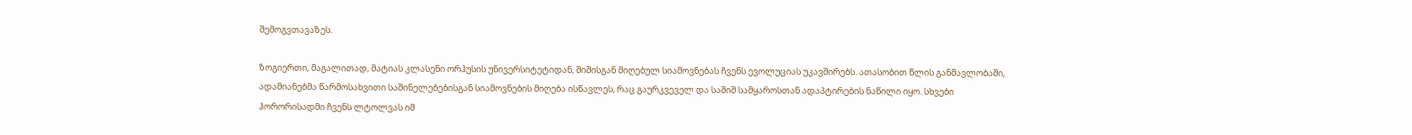შემოგვთავაზეს.

ზოგიერთი, მაგალითად, მატიას კლასენი ორჰუსის უნივერსიტეტიდან, შიშისგან მიღებულ სიამოვნებას ჩვენს ევოლუციას უკავშირებს. ათასობით წლის განმავლობაში, ადამიანებმა წარმოსახვითი საშინელებებისგან სიამოვნების მიღება ისწავლეს, რაც გაურკვეველ და საშიშ სამყაროსთან ადაპტირების ნაწილი იყო. სხვები ჰორორისადმი ჩვენს ლტოლვას იმ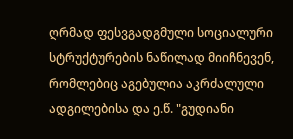ღრმად ფესვგადგმული სოციალური სტრუქტურების ნაწილად მიიჩნევენ, რომლებიც აგებულია აკრძალული ადგილებისა და ე.წ. "გუდიანი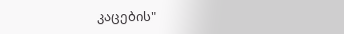კაცების"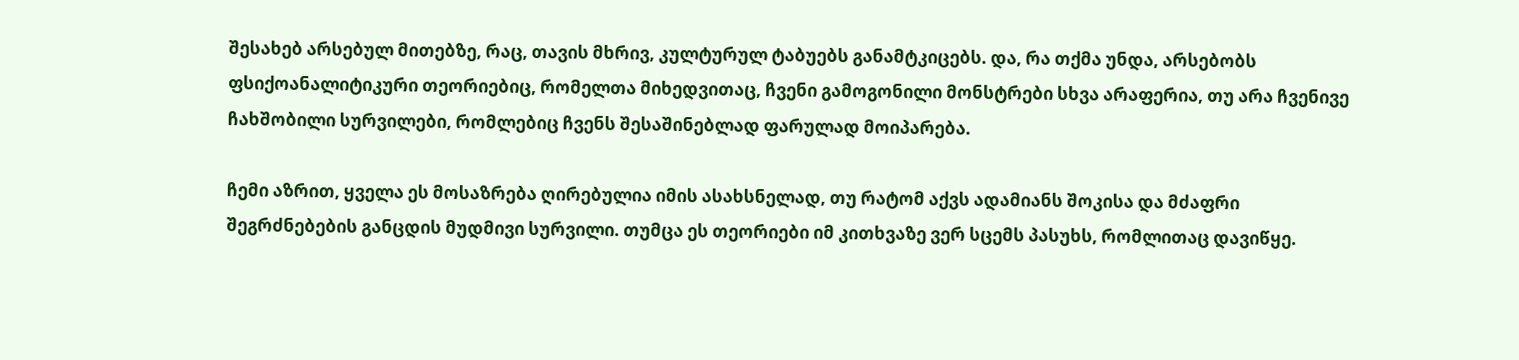შესახებ არსებულ მითებზე, რაც, თავის მხრივ, კულტურულ ტაბუებს განამტკიცებს. და, რა თქმა უნდა, არსებობს ფსიქოანალიტიკური თეორიებიც, რომელთა მიხედვითაც, ჩვენი გამოგონილი მონსტრები სხვა არაფერია, თუ არა ჩვენივე ჩახშობილი სურვილები, რომლებიც ჩვენს შესაშინებლად ფარულად მოიპარება.

ჩემი აზრით, ყველა ეს მოსაზრება ღირებულია იმის ასახსნელად, თუ რატომ აქვს ადამიანს შოკისა და მძაფრი შეგრძნებების განცდის მუდმივი სურვილი. თუმცა ეს თეორიები იმ კითხვაზე ვერ სცემს პასუხს, რომლითაც დავიწყე.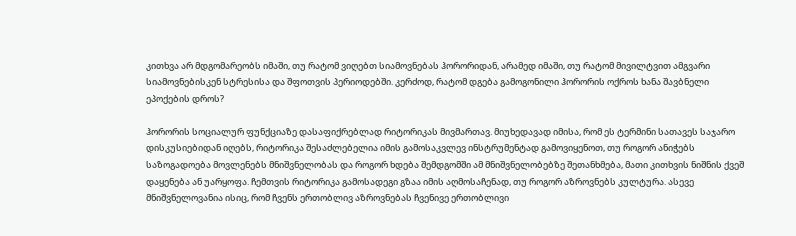კითხვა არ მდგომარეობს იმაში, თუ რატომ ვიღებთ სიამოვნებას ჰორორიდან, არამედ იმაში, თუ რატომ მივილტვით ამგვარი სიამოვნებისკენ სტრესისა და შფოთვის პერიოდებში. კერძოდ, რატომ დგება გამოგონილი ჰორორის ოქროს ხანა შავბნელი ეპოქების დროს?

ჰორორის სოციალურ ფუნქციაზე დასაფიქრებლად რიტორიკას მივმართავ. მიუხედავად იმისა, რომ ეს ტერმინი სათავეს საჯარო დისკუსიებიდან იღებს, რიტორიკა შესაძლებელია იმის გამოსაკვლევ ინსტრუმენტად გამოვიყენოთ, თუ როგორ ანიჭებს საზოგადოება მოვლენებს მნიშვნელობას და როგორ ხდება შემდგომში ამ მნიშვნელობებზე შეთანხმება, მათი კითხვის ნიშნის ქვეშ დაყენება ან უარყოფა. ჩემთვის რიტორიკა გამოსადეგი გზაა იმის აღმოსაჩენად, თუ როგორ აზროვნებს კულტურა. ასევე მნიშვნელოვანია ისიც, რომ ჩვენს ერთობლივ აზროვნებას ჩვენივე ერთობლივი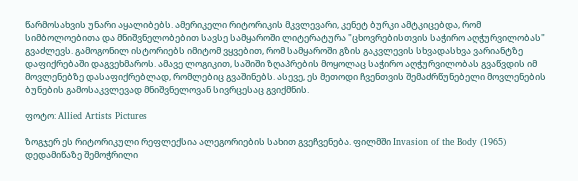წარმოსახვის უნარი აყალიბებს. ამერიკელი რიტორიკის მკვლევარი, კენეტ ბურკი ამტკიცებდა, რომ სიმბოლოებითა და მნიშვნელობებით სავსე სამყაროში ლიტერატურა "ცხოვრებისთვის საჭირო აღჭურვილობას" გვაძლევს. გამოგონილ ისტორიებს იმიტომ ვყვებით, რომ სამყაროში გზის გაკვლევის სხვადასხვა ვარიანტზე დაფიქრებაში დაგვეხმაროს. ამავე ლოგიკით, საშიში ზღაპრების მოყოლაც საჭირო აღჭურვილობას გვაწვდის იმ მოვლენებზე დასაფიქრებლად, რომლებიც გვაშინებს. ასევე, ეს მეთოდი ჩვენთვის შემაძრწუნებელი მოვლენების ბუნების გამოსაკვლევად მნიშვნელოვან სივრცესაც გვიქმნის.

ფოტო: Allied Artists Pictures

ზოგჯერ ეს რიტორიკული რეფლექსია ალეგორიების სახით გვეჩვენება. ფილმში Invasion of the Body (1965) დედამიწაზე შემოჭრილი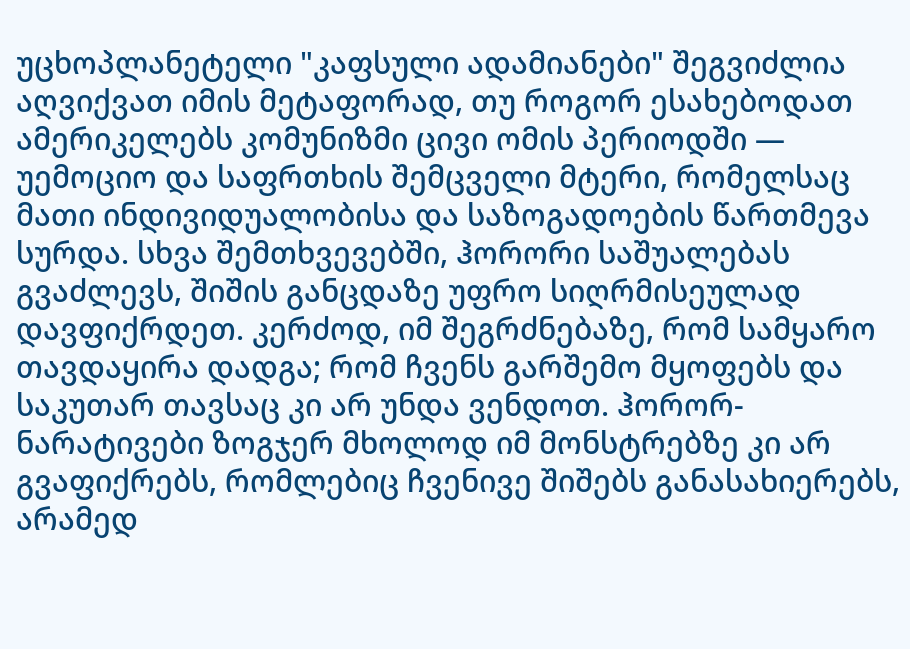უცხოპლანეტელი "კაფსული ადამიანები" შეგვიძლია აღვიქვათ იმის მეტაფორად, თუ როგორ ესახებოდათ ამერიკელებს კომუნიზმი ცივი ომის პერიოდში — უემოციო და საფრთხის შემცველი მტერი, რომელსაც მათი ინდივიდუალობისა და საზოგადოების წართმევა სურდა. სხვა შემთხვევებში, ჰორორი საშუალებას გვაძლევს, შიშის განცდაზე უფრო სიღრმისეულად დავფიქრდეთ. კერძოდ, იმ შეგრძნებაზე, რომ სამყარო თავდაყირა დადგა; რომ ჩვენს გარშემო მყოფებს და საკუთარ თავსაც კი არ უნდა ვენდოთ. ჰორორ-ნარატივები ზოგჯერ მხოლოდ იმ მონსტრებზე კი არ გვაფიქრებს, რომლებიც ჩვენივე შიშებს განასახიერებს, არამედ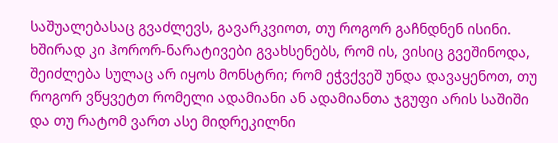საშუალებასაც გვაძლევს, გავარკვიოთ, თუ როგორ გაჩნდნენ ისინი. ხშირად კი ჰორორ-ნარატივები გვახსენებს, რომ ის, ვისიც გვეშინოდა, შეიძლება სულაც არ იყოს მონსტრი; რომ ეჭვქვეშ უნდა დავაყენოთ, თუ როგორ ვწყვეტთ რომელი ადამიანი ან ადამიანთა ჯგუფი არის საშიში და თუ რატომ ვართ ასე მიდრეკილნი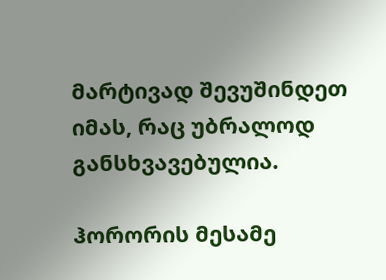მარტივად შევუშინდეთ იმას, რაც უბრალოდ განსხვავებულია.

ჰორორის მესამე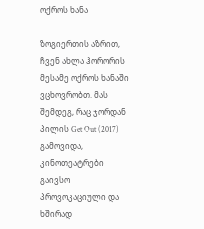ოქროს ხანა

ზოგიერთის აზრით, ჩვენ ახლა ჰორორის მესამე ოქროს ხანაში ვცხოვრობთ. მას შემდეგ, რაც ჯორდან პილის Get Out (2017) გამოვიდა, კინოთეატრები გაივსო პროვოკაციული და ხშირად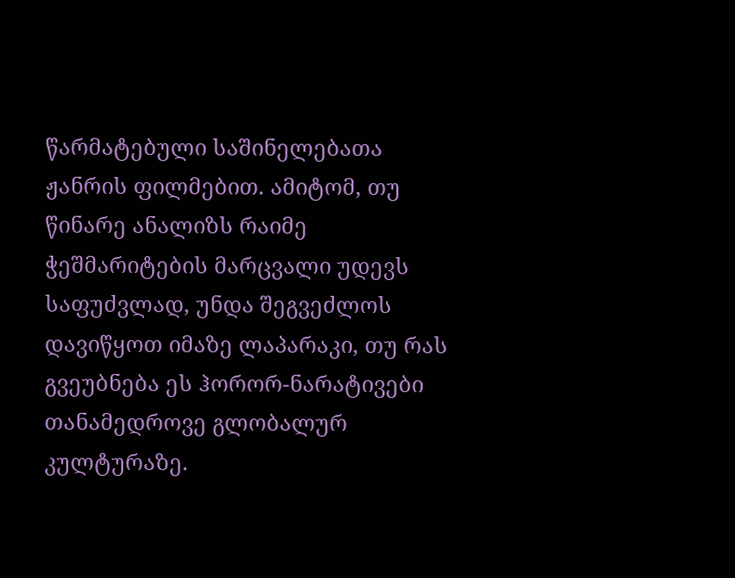წარმატებული საშინელებათა ჟანრის ფილმებით. ამიტომ, თუ წინარე ანალიზს რაიმე ჭეშმარიტების მარცვალი უდევს საფუძვლად, უნდა შეგვეძლოს დავიწყოთ იმაზე ლაპარაკი, თუ რას გვეუბნება ეს ჰორორ-ნარატივები თანამედროვე გლობალურ კულტურაზე.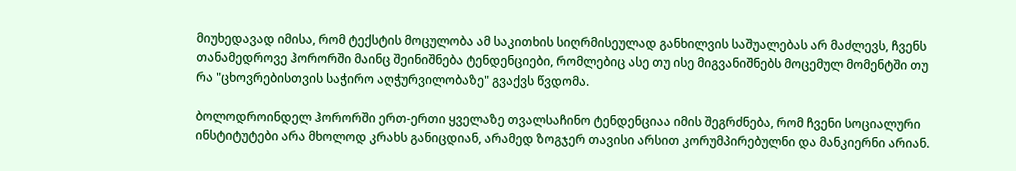მიუხედავად იმისა, რომ ტექსტის მოცულობა ამ საკითხის სიღრმისეულად განხილვის საშუალებას არ მაძლევს, ჩვენს თანამედროვე ჰორორში მაინც შეინიშნება ტენდენციები, რომლებიც ასე თუ ისე მიგვანიშნებს მოცემულ მომენტში თუ რა "ცხოვრებისთვის საჭირო აღჭურვილობაზე" გვაქვს წვდომა.

ბოლოდროინდელ ჰორორში ერთ-ერთი ყველაზე თვალსაჩინო ტენდენციაა იმის შეგრძნება, რომ ჩვენი სოციალური ინსტიტუტები არა მხოლოდ კრახს განიცდიან, არამედ ზოგჯერ თავისი არსით კორუმპირებულნი და მანკიერნი არიან.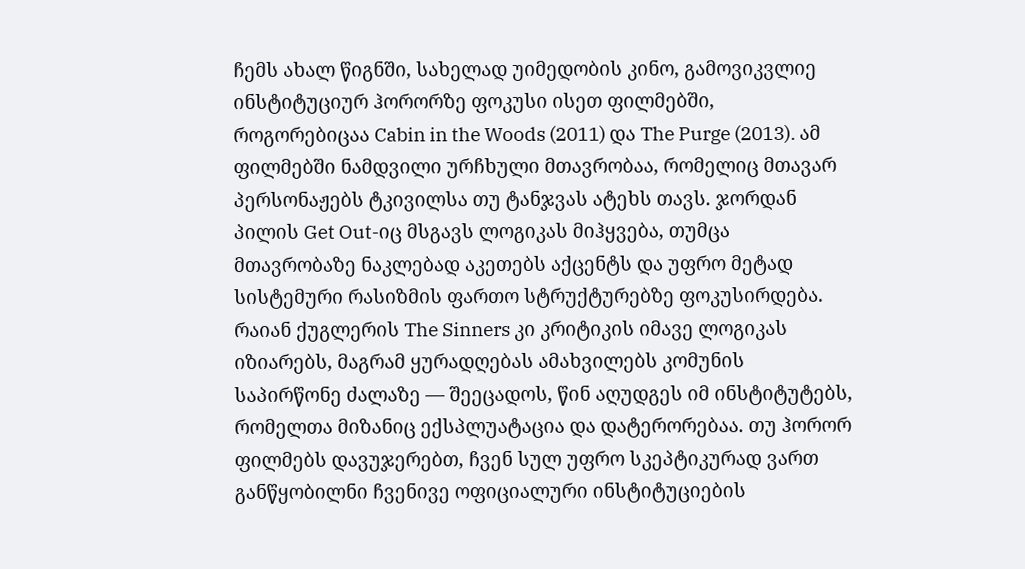ჩემს ახალ წიგნში, სახელად უიმედობის კინო, გამოვიკვლიე ინსტიტუციურ ჰორორზე ფოკუსი ისეთ ფილმებში, როგორებიცაა Cabin in the Woods (2011) და The Purge (2013). ამ ფილმებში ნამდვილი ურჩხული მთავრობაა, რომელიც მთავარ პერსონაჟებს ტკივილსა თუ ტანჯვას ატეხს თავს. ჯორდან პილის Get Out-იც მსგავს ლოგიკას მიჰყვება, თუმცა მთავრობაზე ნაკლებად აკეთებს აქცენტს და უფრო მეტად სისტემური რასიზმის ფართო სტრუქტურებზე ფოკუსირდება. რაიან ქუგლერის The Sinners კი კრიტიკის იმავე ლოგიკას იზიარებს, მაგრამ ყურადღებას ამახვილებს კომუნის საპირწონე ძალაზე — შეეცადოს, წინ აღუდგეს იმ ინსტიტუტებს, რომელთა მიზანიც ექსპლუატაცია და დატერორებაა. თუ ჰორორ ფილმებს დავუჯერებთ, ჩვენ სულ უფრო სკეპტიკურად ვართ განწყობილნი ჩვენივე ოფიციალური ინსტიტუციების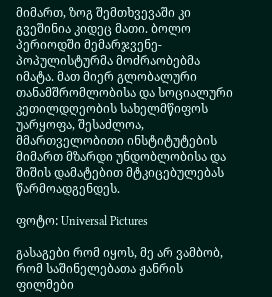მიმართ, ზოგ შემთხვევაში კი გვეშინია კიდეც მათი. ბოლო პერიოდში მემარჯვენე-პოპულისტურმა მოძრაობებმა იმატა. მათ მიერ გლობალური თანამშრომლობისა და სოციალური კეთილდღეობის სახელმწიფოს უარყოფა, შესაძლოა, მმართველობითი ინსტიტუტების მიმართ მზარდი უნდობლობისა და შიშის დამატებით მტკიცებულებას წარმოადგენდეს.

ფოტო: Universal Pictures

გასაგები რომ იყოს, მე არ ვამბობ, რომ საშინელებათა ჟანრის ფილმები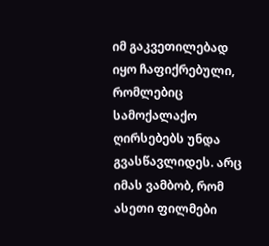იმ გაკვეთილებად იყო ჩაფიქრებული, რომლებიც სამოქალაქო ღირსებებს უნდა გვასწავლიდეს. არც იმას ვამბობ, რომ ასეთი ფილმები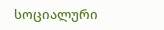სოციალური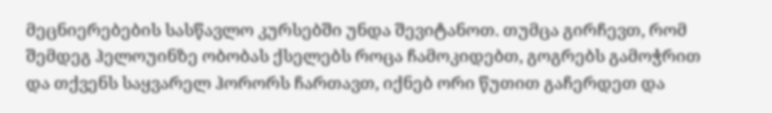მეცნიერებების სასწავლო კურსებში უნდა შევიტანოთ. თუმცა გირჩევთ, რომ შემდეგ ჰელოუინზე ობობას ქსელებს როცა ჩამოკიდებთ, გოგრებს გამოჭრით და თქვენს საყვარელ ჰორორს ჩართავთ, იქნებ ორი წუთით გაჩერდეთ და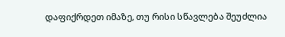დაფიქრდეთ იმაზე, თუ რისი სწავლება შეუძლია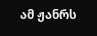ამ ჟანრს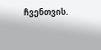ჩვენთვის.